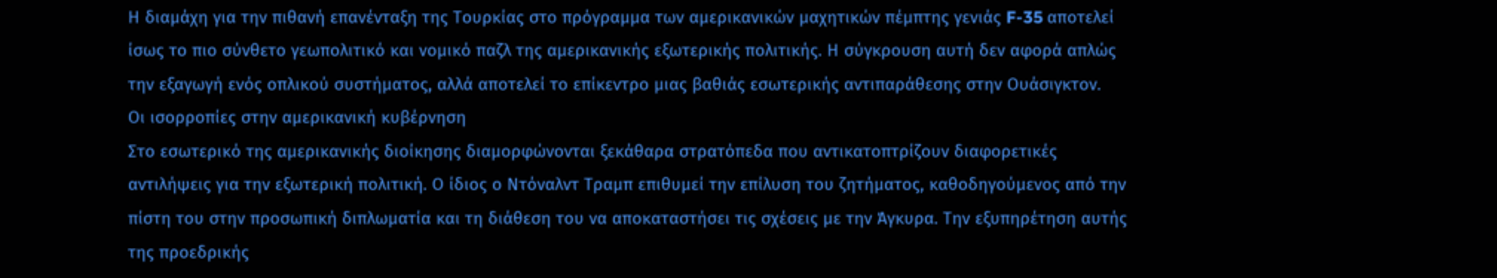Η διαμάχη για την πιθανή επανένταξη της Τουρκίας στο πρόγραμμα των αμερικανικών μαχητικών πέμπτης γενιάς F-35 αποτελεί ίσως το πιο σύνθετο γεωπολιτικό και νομικό παζλ της αμερικανικής εξωτερικής πολιτικής. Η σύγκρουση αυτή δεν αφορά απλώς την εξαγωγή ενός οπλικού συστήματος, αλλά αποτελεί το επίκεντρο μιας βαθιάς εσωτερικής αντιπαράθεσης στην Ουάσιγκτον.
Οι ισορροπίες στην αμερικανική κυβέρνηση
Στο εσωτερικό της αμερικανικής διοίκησης διαμορφώνονται ξεκάθαρα στρατόπεδα που αντικατοπτρίζουν διαφορετικές αντιλήψεις για την εξωτερική πολιτική. Ο ίδιος ο Ντόναλντ Τραμπ επιθυμεί την επίλυση του ζητήματος, καθοδηγούμενος από την πίστη του στην προσωπική διπλωματία και τη διάθεση του να αποκαταστήσει τις σχέσεις με την Άγκυρα. Την εξυπηρέτηση αυτής της προεδρικής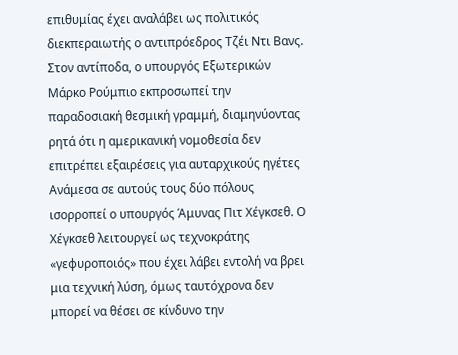επιθυμίας έχει αναλάβει ως πολιτικός διεκπεραιωτής ο αντιπρόεδρος Τζέι Ντι Βανς.
Στον αντίποδα, ο υπουργός Εξωτερικών Μάρκο Ρούμπιο εκπροσωπεί την παραδοσιακή θεσμική γραμμή, διαμηνύοντας ρητά ότι η αμερικανική νομοθεσία δεν επιτρέπει εξαιρέσεις για αυταρχικούς ηγέτες
Ανάμεσα σε αυτούς τους δύο πόλους ισορροπεί ο υπουργός Άμυνας Πιτ Χέγκσεθ. Ο Χέγκσεθ λειτουργεί ως τεχνοκράτης «γεφυροποιός» που έχει λάβει εντολή να βρει μια τεχνική λύση, όμως ταυτόχρονα δεν μπορεί να θέσει σε κίνδυνο την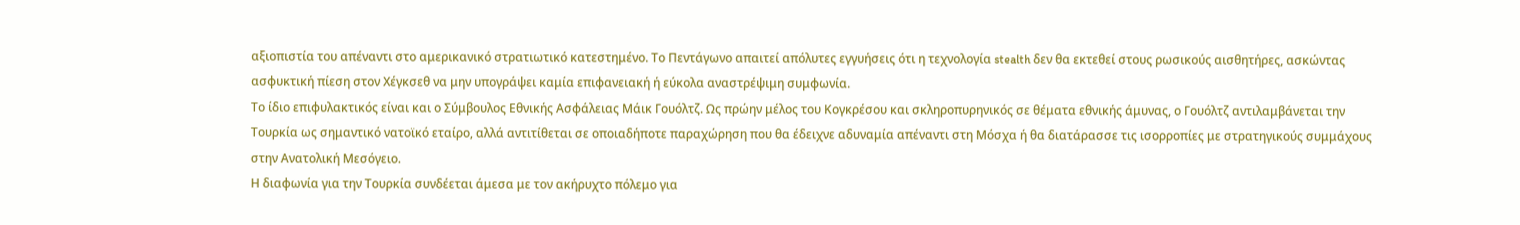αξιοπιστία του απέναντι στο αμερικανικό στρατιωτικό κατεστημένο. Το Πεντάγωνο απαιτεί απόλυτες εγγυήσεις ότι η τεχνολογία stealth δεν θα εκτεθεί στους ρωσικούς αισθητήρες, ασκώντας ασφυκτική πίεση στον Χέγκσεθ να μην υπογράψει καμία επιφανειακή ή εύκολα αναστρέψιμη συμφωνία.
Το ίδιο επιφυλακτικός είναι και ο Σύμβουλος Εθνικής Ασφάλειας Μάικ Γουόλτζ. Ως πρώην μέλος του Κογκρέσου και σκληροπυρηνικός σε θέματα εθνικής άμυνας, ο Γουόλτζ αντιλαμβάνεται την Τουρκία ως σημαντικό νατοϊκό εταίρο, αλλά αντιτίθεται σε οποιαδήποτε παραχώρηση που θα έδειχνε αδυναμία απέναντι στη Μόσχα ή θα διατάρασσε τις ισορροπίες με στρατηγικούς συμμάχους στην Ανατολική Μεσόγειο.
Η διαφωνία για την Τουρκία συνδέεται άμεσα με τον ακήρυχτο πόλεμο για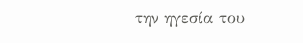την ηγεσία του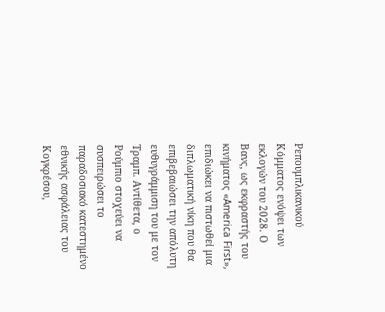Ρεπουμπλικανικού Κόμματος ενόψει των εκλογών του 2028. Ο Βανς, ως εκφραστής του κινήματος «America First», επιδιώκει να πιστωθεί μια διπλωματική νίκη που θα επιβεβαιώσει την απόλυτη ευθυγράμμιση του με τον Τραμπ. Αντίθετα, ο Ρούμπιο στοχεύει να συσπειρώσει το παραδοσιακό κατεστημένο εθνικής ασφάλειας του Κογκρέσου,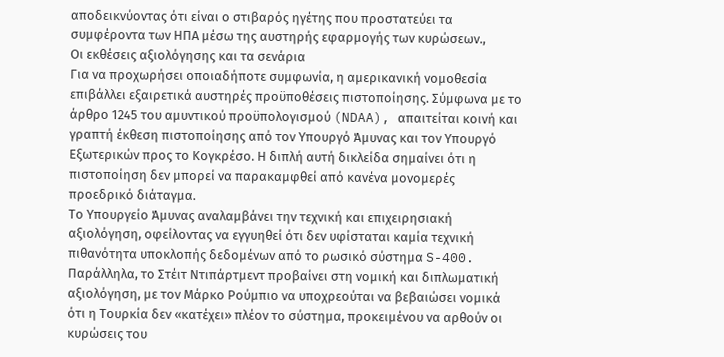αποδεικνύοντας ότι είναι ο στιβαρός ηγέτης που προστατεύει τα συμφέροντα των ΗΠΑ μέσω της αυστηρής εφαρμογής των κυρώσεων.,
Οι εκθέσεις αξιολόγησης και τα σενάρια
Για να προχωρήσει οποιαδήποτε συμφωνία, η αμερικανική νομοθεσία επιβάλλει εξαιρετικά αυστηρές προϋποθέσεις πιστοποίησης. Σύμφωνα με το άρθρο 1245 του αμυντικού προϋπολογισμού (NDAA), απαιτείται κοινή και γραπτή έκθεση πιστοποίησης από τον Υπουργό Άμυνας και τον Υπουργό Εξωτερικών προς το Κογκρέσο. Η διπλή αυτή δικλείδα σημαίνει ότι η πιστοποίηση δεν μπορεί να παρακαμφθεί από κανένα μονομερές προεδρικό διάταγμα.
Το Υπουργείο Άμυνας αναλαμβάνει την τεχνική και επιχειρησιακή αξιολόγηση, οφείλοντας να εγγυηθεί ότι δεν υφίσταται καμία τεχνική πιθανότητα υποκλοπής δεδομένων από το ρωσικό σύστημα S-400. Παράλληλα, το Στέιτ Ντιπάρτμεντ προβαίνει στη νομική και διπλωματική αξιολόγηση, με τον Μάρκο Ρούμπιο να υποχρεούται να βεβαιώσει νομικά ότι η Τουρκία δεν «κατέχει» πλέον το σύστημα, προκειμένου να αρθούν οι κυρώσεις του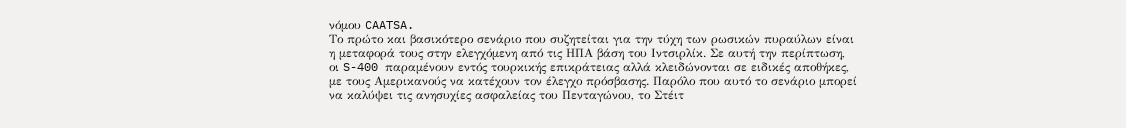νόμου CAATSA.
Το πρώτο και βασικότερο σενάριο που συζητείται για την τύχη των ρωσικών πυραύλων είναι η μεταφορά τους στην ελεγχόμενη από τις ΗΠΑ βάση του Ιντσιρλίκ. Σε αυτή την περίπτωση, οι S-400 παραμένουν εντός τουρκικής επικράτειας αλλά κλειδώνονται σε ειδικές αποθήκες, με τους Αμερικανούς να κατέχουν τον έλεγχο πρόσβασης. Παρόλο που αυτό το σενάριο μπορεί να καλύψει τις ανησυχίες ασφαλείας του Πενταγώνου, το Στέιτ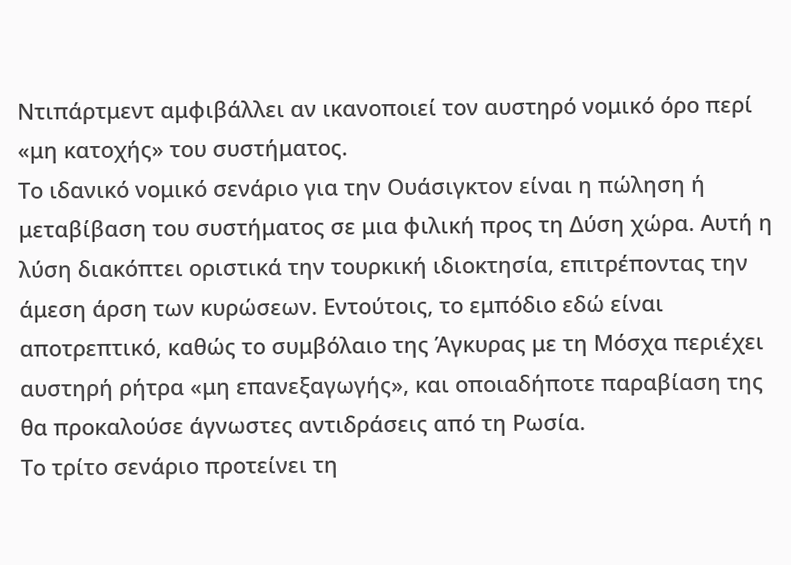Ντιπάρτμεντ αμφιβάλλει αν ικανοποιεί τον αυστηρό νομικό όρο περί «μη κατοχής» του συστήματος.
Το ιδανικό νομικό σενάριο για την Ουάσιγκτον είναι η πώληση ή μεταβίβαση του συστήματος σε μια φιλική προς τη Δύση χώρα. Αυτή η λύση διακόπτει οριστικά την τουρκική ιδιοκτησία, επιτρέποντας την άμεση άρση των κυρώσεων. Εντούτοις, το εμπόδιο εδώ είναι αποτρεπτικό, καθώς το συμβόλαιο της Άγκυρας με τη Μόσχα περιέχει αυστηρή ρήτρα «μη επανεξαγωγής», και οποιαδήποτε παραβίαση της θα προκαλούσε άγνωστες αντιδράσεις από τη Ρωσία.
Το τρίτο σενάριο προτείνει τη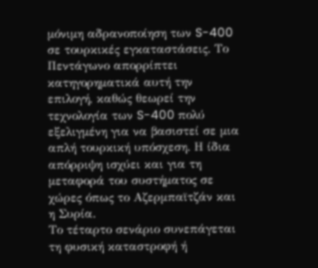μόνιμη αδρανοποίηση των S-400 σε τουρκικές εγκαταστάσεις. Το Πεντάγωνο απορρίπτει κατηγορηματικά αυτή την επιλογή, καθώς θεωρεί την τεχνολογία των S-400 πολύ εξελιγμένη για να βασιστεί σε μια απλή τουρκική υπόσχεση. Η ίδια απόρριψη ισχύει και για τη μεταφορά του συστήματος σε χώρες όπως το Αζερμπαϊτζάν και η Συρία.
Το τέταρτο σενάριο συνεπάγεται τη φυσική καταστροφή ή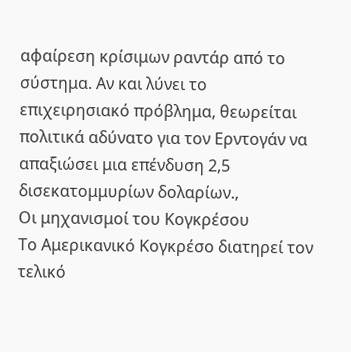αφαίρεση κρίσιμων ραντάρ από το σύστημα. Αν και λύνει το επιχειρησιακό πρόβλημα, θεωρείται πολιτικά αδύνατο για τον Ερντογάν να απαξιώσει μια επένδυση 2,5 δισεκατομμυρίων δολαρίων.,
Οι μηχανισμοί του Κογκρέσου
Το Αμερικανικό Κογκρέσο διατηρεί τον τελικό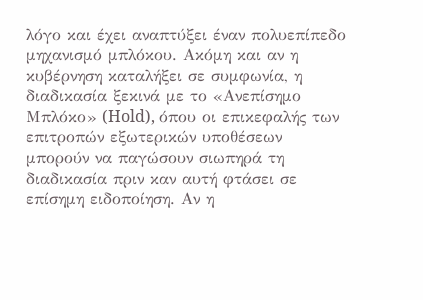λόγο και έχει αναπτύξει έναν πολυεπίπεδο μηχανισμό μπλόκου. Ακόμη και αν η κυβέρνηση καταλήξει σε συμφωνία, η διαδικασία ξεκινά με το «Ανεπίσημο Μπλόκο» (Hold), όπου οι επικεφαλής των επιτροπών εξωτερικών υποθέσεων μπορούν να παγώσουν σιωπηρά τη διαδικασία πριν καν αυτή φτάσει σε επίσημη ειδοποίηση. Αν η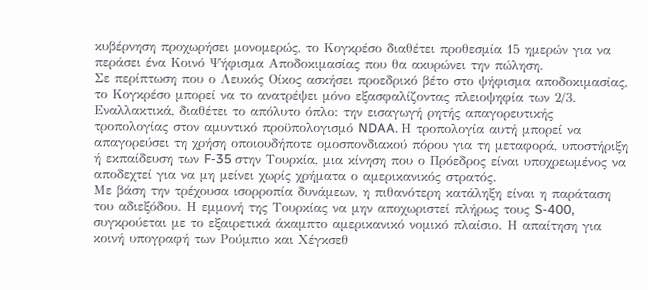κυβέρνηση προχωρήσει μονομερώς, το Κογκρέσο διαθέτει προθεσμία 15 ημερών για να περάσει ένα Κοινό Ψήφισμα Αποδοκιμασίας που θα ακυρώνει την πώληση.
Σε περίπτωση που ο Λευκός Οίκος ασκήσει προεδρικό βέτο στο ψήφισμα αποδοκιμασίας, το Κογκρέσο μπορεί να το ανατρέψει μόνο εξασφαλίζοντας πλειοψηφία των 2/3. Εναλλακτικά, διαθέτει το απόλυτο όπλο: την εισαγωγή ρητής απαγορευτικής τροπολογίας στον αμυντικό προϋπολογισμό NDAA. Η τροπολογία αυτή μπορεί να απαγορεύσει τη χρήση οποιουδήποτε ομοσπονδιακού πόρου για τη μεταφορά, υποστήριξη ή εκπαίδευση των F-35 στην Τουρκία, μια κίνηση που ο Πρόεδρος είναι υποχρεωμένος να αποδεχτεί για να μη μείνει χωρίς χρήματα ο αμερικανικός στρατός.
Με βάση την τρέχουσα ισορροπία δυνάμεων, η πιθανότερη κατάληξη είναι η παράταση του αδιεξόδου. Η εμμονή της Τουρκίας να μην αποχωριστεί πλήρως τους S-400, συγκρούεται με το εξαιρετικά άκαμπτο αμερικανικό νομικό πλαίσιο. Η απαίτηση για κοινή υπογραφή των Ρούμπιο και Χέγκσεθ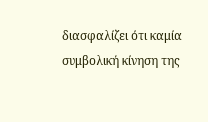διασφαλίζει ότι καμία συμβολική κίνηση της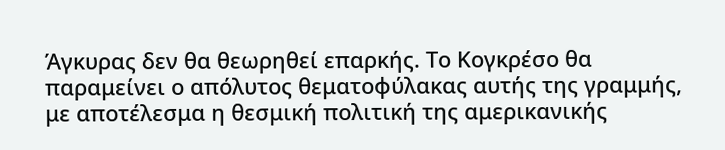Άγκυρας δεν θα θεωρηθεί επαρκής. Το Κογκρέσο θα παραμείνει ο απόλυτος θεματοφύλακας αυτής της γραμμής, με αποτέλεσμα η θεσμική πολιτική της αμερικανικής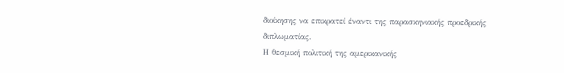διοίκησης να επικρατεί έναντι της παρασκηνιακής προεδρικής διπλωματίας.
Η θεσμική πολιτική της αμερικανικής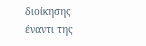διοίκησης έναντι της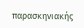παρασκηνιακής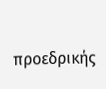προεδρικής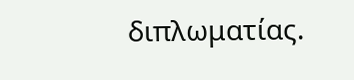διπλωματίας.